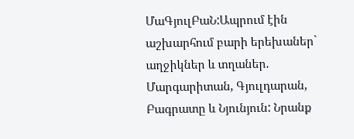ՄաԳյուլԲաՆ:Ապրում էին աշխարհում բարի երեխաներ` աղջիկներ և տղաներ. Մարգարիտան, Գյուլդարան, Բագրատը և Նյունյուն: Նրանք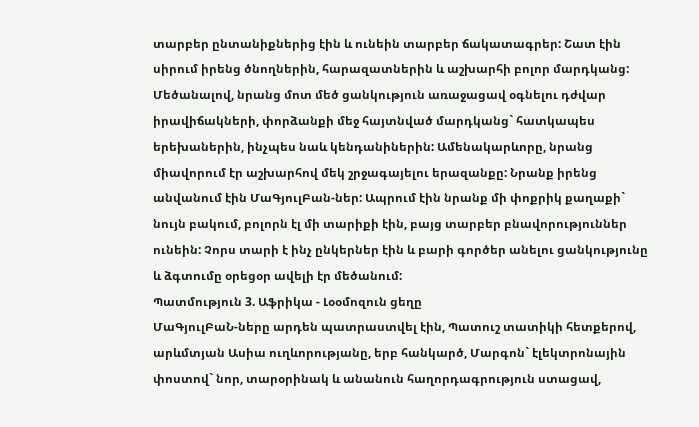տարբեր ընտանիքներից էին և ունեին տարբեր ճակատագրեր: Շատ էին սիրում իրենց ծնողներին, հարազատներին և աշխարհի բոլոր մարդկանց: Մեծանալով, նրանց մոտ մեծ ցանկություն առաջացավ օգնելու դժվար իրավիճակների, փորձանքի մեջ հայտնված մարդկանց` հատկապես երեխաներին, ինչպես նաև կենդանիներին: Ամենակարևորը, նրանց միավորում էր աշխարհով մեկ շրջագայելու երազանքը: Նրանք իրենց անվանում էին ՄաԳյուլԲան-ներ: Ապրում էին նրանք մի փոքրիկ քաղաքի` նույն բակում, բոլորն էլ մի տարիքի էին, բայց տարբեր բնավորություններ ունեին: Չորս տարի է ինչ ընկերներ էին և բարի գործեր անելու ցանկությունը և ձգտումը օրեցօր ավելի էր մեծանում:
Պատմություն 3. Աֆրիկա - Լօօմոզուն ցեղը
ՄաԳյուլԲաՆ-ները արդեն պատրաստվել էին, Պատուշ տատիկի հետքերով, արևմտյան Ասիա ուղևորությանը, երբ հանկարծ, Մարգոն` էլեկտրոնային փոստով` նոր, տարօրինակ և անանուն հաղորդագրություն ստացավ,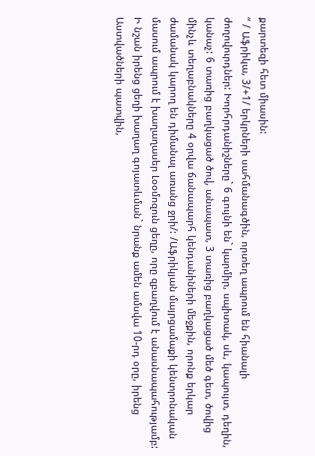քարտեզի հետ միասին:
“ / Աֆրիկա, 3/+1/ երկրների սահմանագծին, որտեղ ապրում են հիանալի ժողովուրդներ: Խորհրդանիշները` 6 գույնի են` կարմիր, սպիտակ, սև, կապույտ, դեղին, կանաչ: 6 տառից բաղկացած ծով, անապատ, 3 տառից բաղկացած մեծ գետ, ծովից մինչև տեղաբնակները 4 օրվա ճանապարհ կենդանիների մեջքին, որոնք երկար ժամանակ կարող են դիմանալ առանց ջրի/: /Աֆրիկյան մայրցամաքի կենտրոնական մասում ապրում է խաղաղասեր Լօօմոզուն ցեղը, որը զբաղվում է անասնապահությամբ: Ի նշան իրենց ցեղի խաղաղ գոյատևման` նրանք ամեն ամսվա 10-րդ օրը, իրենց Աստվածների պատվին,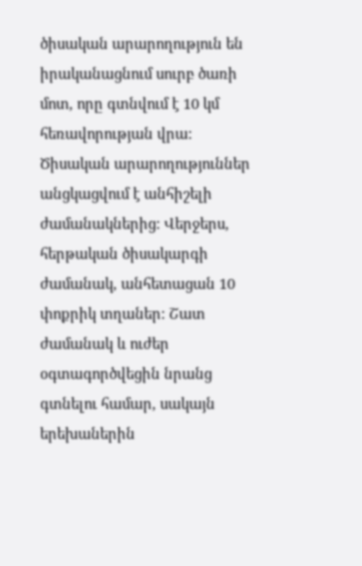ծիսական արարողություն են իրականացնում սուրբ ծառի մոտ, որը գտնվում է 10 կմ հեռավորության վրա: Ծիսական արարողություններ անցկացվում է անհիշելի ժամանակներից: Վերջերս, հերթական ծիսակարգի ժամանակ, անհետացան 10 փոքրիկ տղաներ: Շատ ժամանակ և ուժեր օգտագործվեցին նրանց գտնելու համար, սակայն երեխաներին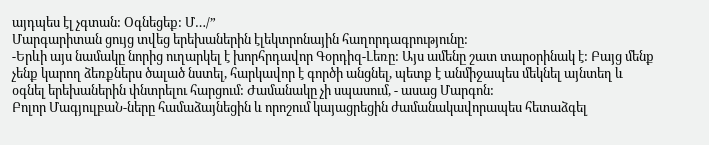այդպես էլ չգտան: Օգնեցեք: Մ…/”
Մարգարիտան ցույց տվեց երեխաներին էլեկտրոնային հաղորդագրությունը:
-Երևի այս նամակը նորից ուղարկել է խորհրդավոր Գօրդիզ-Լեռը: Այս ամենը շատ տարօրինակ է: Բայց մենք չենք կարող ձեռքներս ծալած նստել, հարկավոր է գործի անցնել, պետք է անմիջապես մեկնել այնտեղ և օգնել երեխաներին փնտրելու հարցում: Ժամանակը չի սպասում, - ասաց Մարգոն:
Բոլոր ՄագյուլբաՆ-ները համաձայնեցին և որոշում կայացրեցին ժամանակավորապես հետաձգել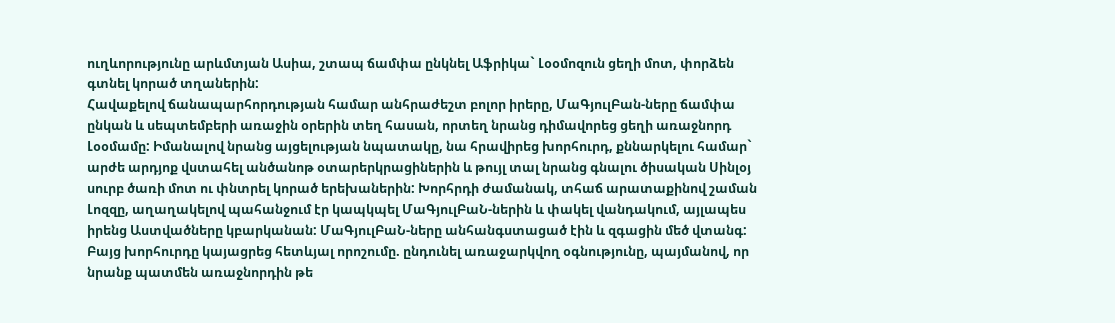ուղևորությունը արևմտյան Ասիա, շտապ ճամփա ընկնել Աֆրիկա` Լօօմոզուն ցեղի մոտ, փորձեն գտնել կորած տղաներին:
Հավաքելով ճանապարհորդության համար անհրաժեշտ բոլոր իրերը, ՄաԳյուլԲան-ները ճամփա ընկան և սեպտեմբերի առաջին օրերին տեղ հասան, որտեղ նրանց դիմավորեց ցեղի առաջնորդ Լօօմամը: Իմանալով նրանց այցելության նպատակը, նա հրավիրեց խորհուրդ, քննարկելու համար` արժե արդյոք վստահել անծանոթ օտարերկրացիներին և թույլ տալ նրանց գնալու ծիսական Սինլօյ սուրբ ծառի մոտ ու փնտրել կորած երեխաներին: Խորհրդի ժամանակ, տհաճ արատաքինով շաման Լոզզը, աղաղակելով պահանջում էր կապկպել ՄաԳյուլԲաՆ-ներին և փակել վանդակում, այլապես իրենց Աստվածները կբարկանան: ՄաԳյուլԲաՆ-ները անհանգստացած էին և զգացին մեծ վտանգ: Բայց խորհուրդը կայացրեց հետևյալ որոշումը. ընդունել առաջարկվող օգնությունը, պայմանով, որ նրանք պատմեն առաջնորդին թե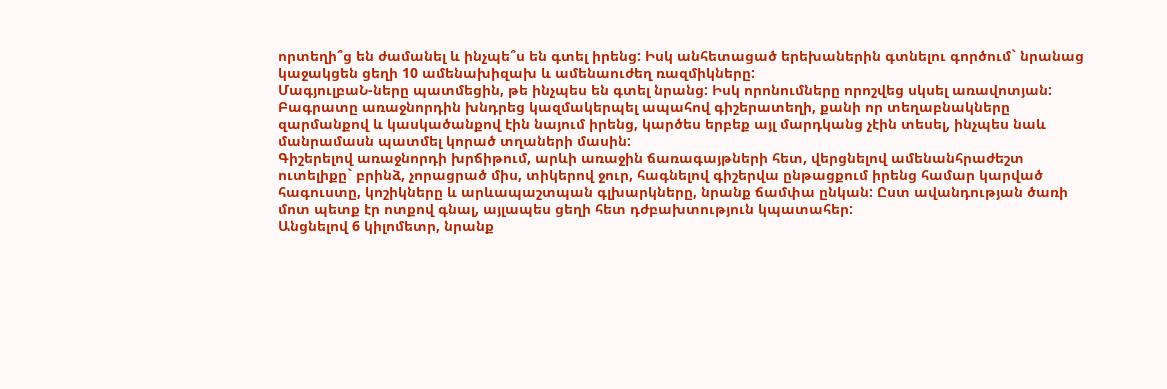որտեղի՞ց են ժամանել և ինչպե՞ս են գտել իրենց: Իսկ անհետացած երեխաներին գտնելու գործում` նրանաց կաջակցեն ցեղի 10 ամենախիզախ և ամենաուժեղ ռազմիկները:
ՄագյուլբաՆ-ները պատմեցին, թե ինչպես են գտել նրանց: Իսկ որոնումները որոշվեց սկսել առավոտյան: Բագրատը առաջնորդին խնդրեց կազմակերպել ապահով գիշերատեղի, քանի որ տեղաբնակները զարմանքով և կասկածանքով էին նայում իրենց, կարծես երբեք այլ մարդկանց չէին տեսել, ինչպես նաև մանրամասն պատմել կորած տղաների մասին:
Գիշերելով առաջնորդի խրճիթում, արևի առաջին ճառագայթների հետ, վերցնելով ամենանհրաժեշտ ուտելիքը` բրինձ, չորացրած միս, տիկերով ջուր, հագնելով գիշերվա ընթացքում իրենց համար կարված հագուստը, կոշիկները և արևապաշտպան գլխարկները, նրանք ճամփա ընկան: Ըստ ավանդության ծառի մոտ պետք էր ոտքով գնալ, այլապես ցեղի հետ դժբախտություն կպատահեր:
Անցնելով 6 կիլոմետր, նրանք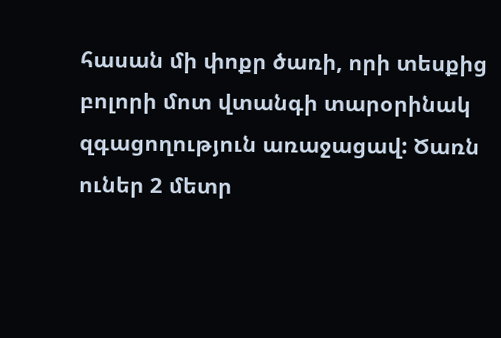հասան մի փոքր ծառի, որի տեսքից բոլորի մոտ վտանգի տարօրինակ զգացողություն առաջացավ: Ծառն ուներ 2 մետր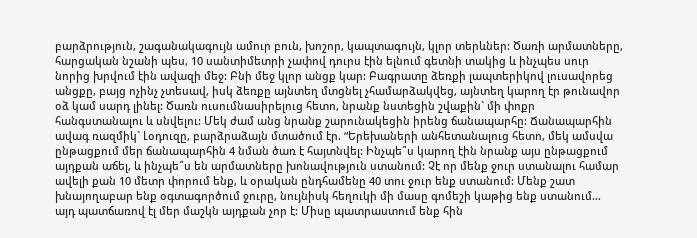բարձրություն, շագանակագույն ամուր բուն, խոշոր, կապտագույն, կլոր տերևներ: Ծառի արմատները, հարցական նշանի պես, 10 սանտիմետրի չափով դուրս էին ելնում գետնի տակից և ինչպես սուր նորից խրվում էին ավազի մեջ: Բնի մեջ կլոր անցք կար: Բագրատը ձեռքի լապտերիկով լուսավորեց անցքը, բայց ոչինչ չտեսավ, իսկ ձեռքը այնտեղ մտցնել չհամարձակվեց, այնտեղ կարող էր թունավոր օձ կամ սարդ լինել: Ծառն ուսումնասիրելուց հետո, նրանք նստեցին շվաքին` մի փոքր հանգստանալու և սնվելու: Մեկ ժամ անց նրանք շարունակեցին իրենց ճանապարհը: Ճանապարհին ավագ ռազմիկ` Լօդուզը, բարձրաձայն մտածում էր. “Երեխաների անհետանալուց հետո, մեկ ամսվա ընթացքում մեր ճանապարհին 4 նման ծառ է հայտնվել: Ինչպե՞ս կարող էին նրանք այս ընթացքում այդքան աճել, և ինչպե՞ս են արմատները խոնավություն ստանում: Չէ որ մենք ջուր ստանալու համար ավելի քան 10 մետր փորում ենք, և օրական ընդհամենը 40 տու ջուր ենք ստանում: Մենք շատ խնայողաբար ենք օգտագործում ջուրը, նույնիսկ հեղուկի մի մասը գոմեշի կաթից ենք ստանում… այդ պատճառով էլ մեր մաշկն այդքան չոր է: Միսը պատրաստում ենք հին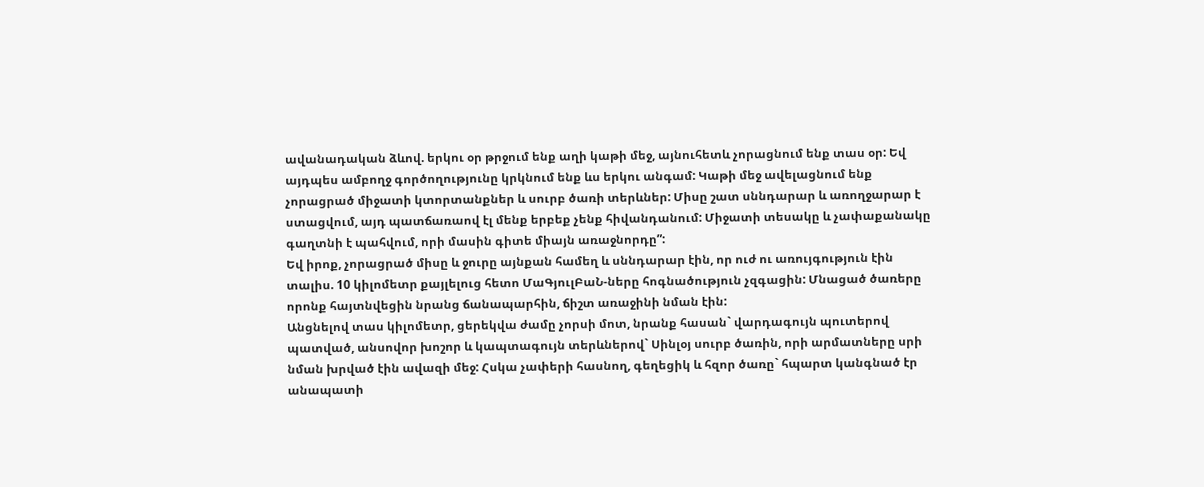ավանադական ձևով. երկու օր թրջում ենք աղի կաթի մեջ, այնուհետև չորացնում ենք տաս օր: Եվ այդպես ամբողջ գործողությունը կրկնում ենք ևս երկու անգամ: Կաթի մեջ ավելացնում ենք չորացրած միջատի կտորտանքներ և սուրբ ծառի տերևներ: Միսը շատ սննդարար և առողջարար է ստացվում, այդ պատճառաով էլ մենք երբեք չենք հիվանդանում: Միջատի տեսակը և չափաքանակը գաղտնի է պահվում, որի մասին գիտե միայն առաջնորդը”:
Եվ իրոք, չորացրած միսը և ջուրը այնքան համեղ և սննդարար էին, որ ուժ ու առույգություն էին տալիս. 10 կիլոմետր քայլելուց հետո ՄաԳյուլԲաՆ-ները հոգնածություն չզգացին: Մնացած ծառերը որոնք հայտնվեցին նրանց ճանապարհին, ճիշտ առաջինի նման էին:
Անցնելով տաս կիլոմետր, ցերեկվա ժամը չորսի մոտ, նրանք հասան` վարդագույն պուտերով պատված, անսովոր խոշոր և կապտագույն տերևներով` Սինլօյ սուրբ ծառին, որի արմատները սրի նման խրված էին ավազի մեջ: Հսկա չափերի հասնող, գեղեցիկ և հզոր ծառը` հպարտ կանգնած էր անապատի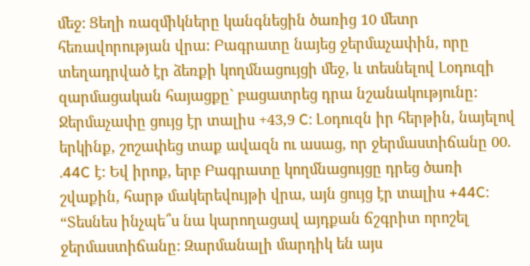մեջ: Ցեղի ռազմիկները կանգնեցին ծառից 10 մետր հեռավորության վրա: Բագրատը նայեց ջերմաչափին, որը տեղադրված էր ձեռքի կողմնացույցի մեջ, և տեսնելով Լօդուզի զարմացական հայացքը` բացատրեց դրա նշանակությունը: Ջերմաչափը ցույց էր տալիս +43,9 C: Լօդուզն իր հերթին, նայելով երկինք, շոշափեց տաք ավազն ու ասաց, որ ջերմաստիճանը 00. .44C է: Եվ իրոք, երբ Բագրատը կողմնացույցը դրեց ծառի շվաքին, հարթ մակերեվույթի վրա, այն ցույց էր տալիս +44C: “Տեսնես ինչպե՞ս նա կարողացավ այդքան ճշգրիտ որոշել ջերմաստիճանը: Զարմանալի մարդիկ են այս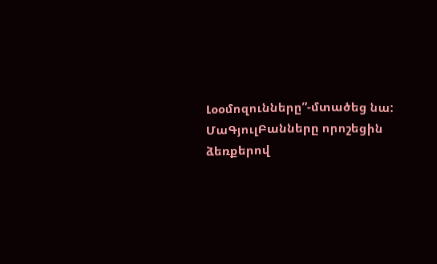Լօօմոզունները”-մտածեց նա: ՄաԳյուլԲանները որոշեցին ձեռքերով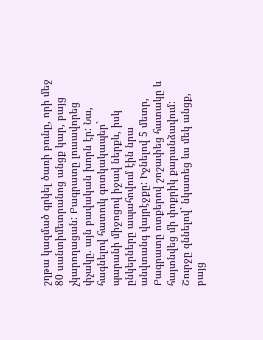շղթա կազմած գրկել ծառի բունը, որի մեջ 80 սանտիմետրանոց անցք կար, բայց չկարողացան: Բագրատը լուսավորեց փչակը. այն բավական խորն էր: Նա, հագնելով հատուկ գոտկակապեր` պարանի միջոցով իջավ ներքև, իսկ ընկերները ապահովում էին նրա անվտանգ վայրէջքը: Իջնելով 5 մետր, Բագրատը ոտքերով շոշափեց հատակը և հայտնվեց մի փոքրիկ քարանձավում: Շուրջը զննելով` նկատեց ևս մեկ անցք, բայց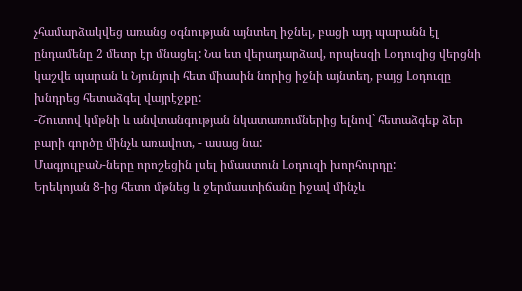չհամարձակվեց առանց օգնության այնտեղ իջնել, բացի այդ պարանն էլ ընդամենը 2 մետր էր մնացել: Նա ետ վերադարձավ, որպեսզի Լօդուզից վերցնի կաշվե պարան և Նյունյուի հետ միասին նորից իջնի այնտեղ, բայց Լօդուզը խնդրեց հետաձգել վայրէջքը:
-Շուտով կմթնի և անվտանգության նկատառումներից ելնով` հետաձգեք ձեր բարի գործը մինչև առավոտ, - ասաց նա:
ՄագյուլբաՆ-ները որոշեցին լսել իմաստուն Լօդուզի խորհուրդը:
Երեկոյան 8-ից հետո մթնեց և ջերմաստիճանը իջավ մինչև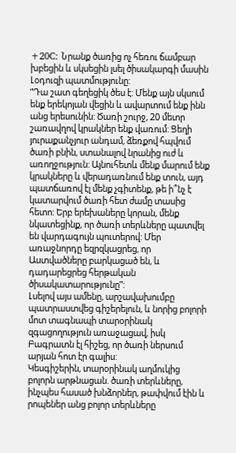+20C: Նրանք ծառից ոչ հեռու ճամբար խբեցին և սկսեցին լսել ծիսակարգի մասին Լօդուզի պատմությունը:
“Դա շատ գեղեցիկ ծես է: Մենք այն սկսում ենք երեկոյան վեցին և ավարտում ենք ինն անց երեսունին: Ծառի շուրջ, 20 մետր շառավղով կրակներ ենք վառում: Ցեղի յուրաքանչյուր անդամ, ձեռքով հպվում ծառի բնին, ստանալով նրանից ուժ և առողջություն: Այնուհետև մենք մարում ենք կրակները և վերադառնում ենք տուն, այդ պատճառով էլ մենք չգիտենք, թե ի՞նչ է կատարվում ծառի հետ ժամը տասից հետո: Երբ երեխաները կորան, մենք նկատեցինք, որ ծառի տերևները պատվել են վարդագույն պուտերով: Մեր առաջնորդը եզրզկացրեց, որ Աստվածները բարկացած են, և դադարեցրեց հերթական ծիսակատարությունը”:
Լսելով այս ամենը, արշավախումբը պատրաստվեց գիշերելուն, և նորից բոլորի մոտ տագնապի տարօրինակ զգացողություն առաջացավ, իսկ Բագրատն էլ հիշեց, որ ծառի ներսում արյան հոտ էր գալիս:
Կեսգիշերին, տարօրինակ աղմուկից բոլորն արթնացան. ծառի տերևները, ինչպես հասած խնձորներ, թափվում էին և րոպեներ անց բոլոր տերևները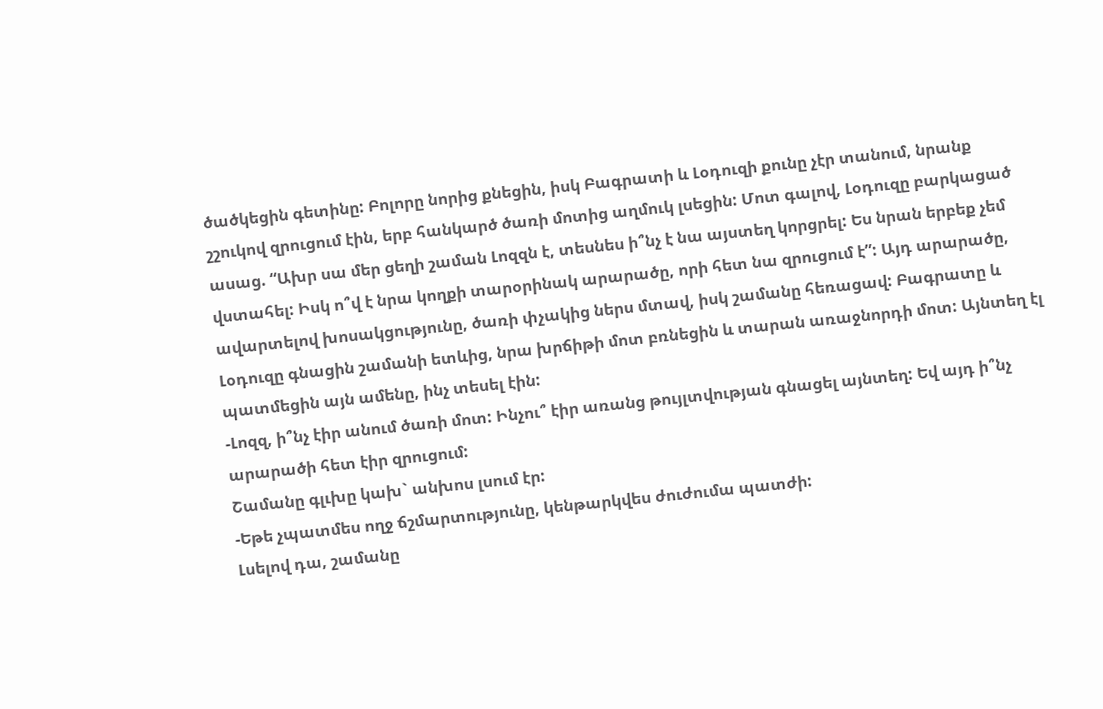ծածկեցին գետինը: Բոլորը նորից քնեցին, իսկ Բագրատի և Լօդուզի քունը չէր տանում, նրանք շշուկով զրուցում էին, երբ հանկարծ ծառի մոտից աղմուկ լսեցին: Մոտ գալով, Լօդուզը բարկացած ասաց. “Ախր սա մեր ցեղի շաման Լոզզն է, տեսնես ի՞նչ է նա այստեղ կորցրել: Ես նրան երբեք չեմ վստահել: Իսկ ո՞վ է նրա կողքի տարօրինակ արարածը, որի հետ նա զրուցում է”: Այդ արարածը, ավարտելով խոսակցությունը, ծառի փչակից ներս մտավ, իսկ շամանը հեռացավ: Բագրատը և Լօդուզը գնացին շամանի ետևից, նրա խրճիթի մոտ բռնեցին և տարան առաջնորդի մոտ: Այնտեղ էլ պատմեցին այն ամենը, ինչ տեսել էին:
-Լոզզ, ի՞նչ էիր անում ծառի մոտ: Ինչու՞ էիր առանց թույլտվության գնացել այնտեղ: Եվ այդ ի՞նչ արարածի հետ էիր զրուցում:
Շամանը գլւխը կախ` անխոս լսում էր:
-Եթե չպատմես ողջ ճշմարտությունը, կենթարկվես ժուժումա պատժի:
Լսելով դա, շամանը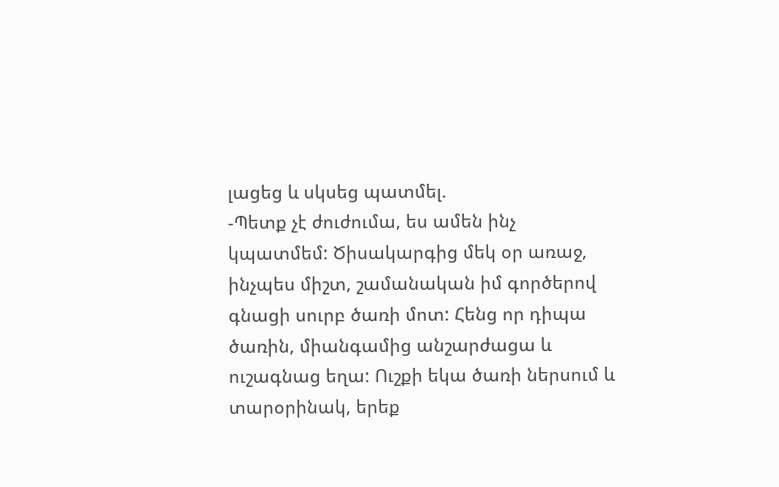լացեց և սկսեց պատմել.
-Պետք չէ ժուժումա, ես ամեն ինչ կպատմեմ: Ծիսակարգից մեկ օր առաջ, ինչպես միշտ, շամանական իմ գործերով գնացի սուրբ ծառի մոտ: Հենց որ դիպա ծառին, միանգամից անշարժացա և ուշագնաց եղա: Ուշքի եկա ծառի ներսում և տարօրինակ, երեք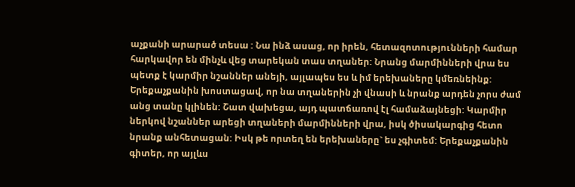աչքանի արարած տեսա : Նա ինձ ասաց, որ իրեն, հետազոտությունների համար հարկավոր են մինչև վեց տարեկան տաս տղաներ: Նրանց մարմինների վրա ես պետք է կարմիր նշաններ անեյի, այլապես ես և իմ երեխաները կմեռնեինք: Երեքաչքանին խոստացավ, որ նա տղաներին չի վնասի և նրանք արդեն չորս ժամ անց տանը կլինեն: Շատ վախեցա, այդ պատճառով էլ համաձայնեցի: Կարմիր ներկով նշաններ արեցի տղաների մարմինների վրա, իսկ ծիսակարգից հետո նրանք անհետացան: Իսկ թե որտեղ են երեխաները` ես չգիտեմ: Երեքաչքանին գիտեր, որ այլևս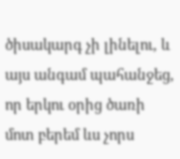ծիսակարգ չի լինելու, և այս անգամ պահանջեց, որ երկու օրից ծառի մոտ բերեմ ևս չորս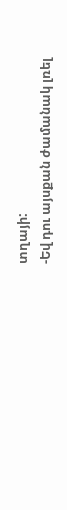տղայի:
-Եվ դու այսքան ժամանակ լռել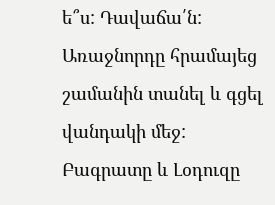ե՞ս: Դավաճա՛ն:
Առաջնորդը հրամայեց շամանին տանել և գցել վանդակի մեջ:
Բագրատը և Լօդուզը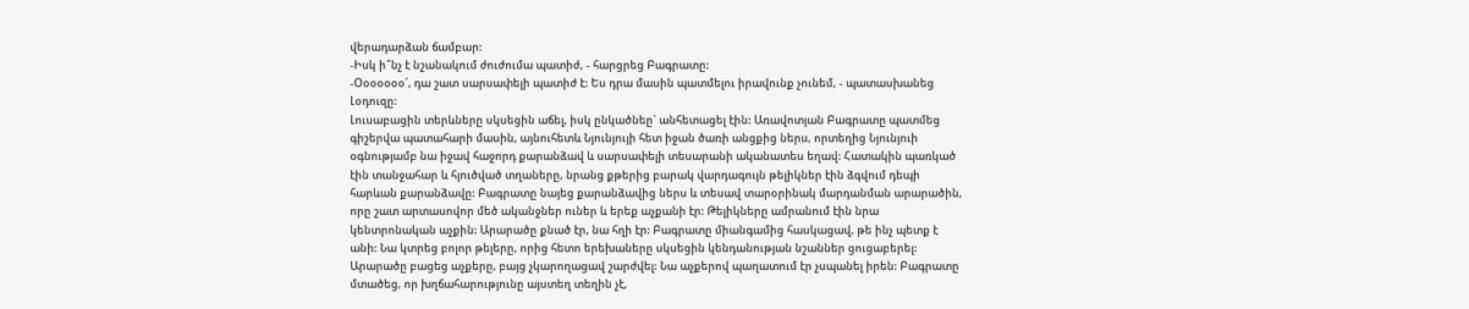վերադարձան ճամբար:
-Իսկ ի՞նչ է նշանակում ժուժումա պատիժ, - հարցրեց Բագրատը:
-Օօօօօօօ՜, դա շատ սարսափելի պատիժ է: Ես դրա մասին պատմելու իրավունք չունեմ, - պատասխանեց Լօդուզը:
Լուսաբացին տերևները սկսեցին աճել, իսկ ընկածնեը` անհետացել էին: Առավոտյան Բագրատը պատմեց գիշերվա պատահարի մասին, այնուհետև Նյունյույի հետ իջան ծառի անցքից ներս, որտեղից Նյունյուի օգնությամբ նա իջավ հաջորդ քարանձավ և սարսափելի տեսարանի ականատես եղավ: Հատակին պառկած էին տանջահար և հյուծված տղաները, նրանց քթերից բարակ վարդագույն թելիկներ էին ձգվում դեպի հարևան քարանձավը: Բագրատը նայեց քարանձավից ներս և տեսավ տարօրինակ մարդանման արարածին, որը շատ արտասովոր մեծ ականջներ ուներ և երեք աչքանի էր: Թելիկները ամրանում էին նրա կենտրոնական աչքին: Արարածը քնած էր, նա հղի էր: Բագրատը միանգամից հասկացավ, թե ինչ պետք է անի: Նա կտրեց բոլոր թելերը, որից հետո երեխաները սկսեցին կենդանության նշաններ ցուցաբերել: Արարածը բացեց աչքերը, բայց չկարողացավ շարժվել: Նա աչքերով պաղատում էր չսպանել իրեն: Բագրատը մտածեց, որ խղճահարությունը այստեղ տեղին չէ,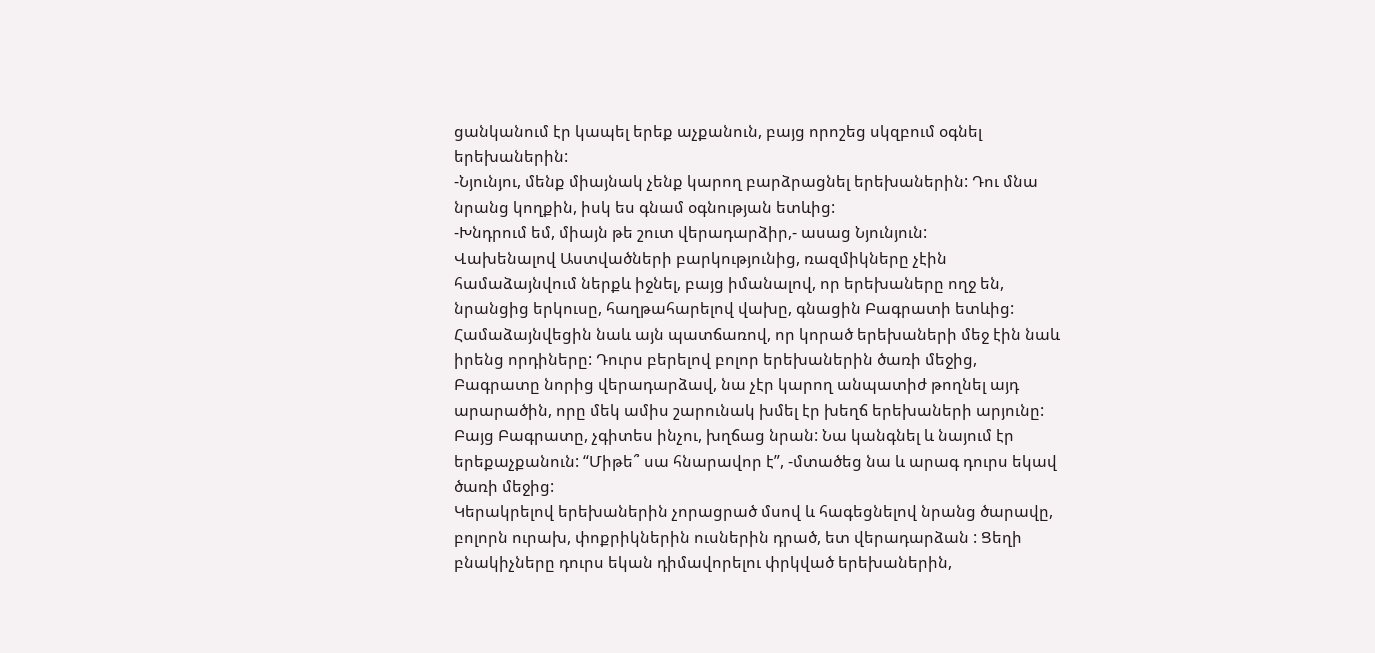ցանկանում էր կապել երեք աչքանուն, բայց որոշեց սկզբում օգնել երեխաներին:
-Նյունյու, մենք միայնակ չենք կարող բարձրացնել երեխաներին: Դու մնա նրանց կողքին, իսկ ես գնամ օգնության ետևից:
-Խնդրում եմ, միայն թե շուտ վերադարձիր,- ասաց Նյունյուն:
Վախենալով Աստվածների բարկությունից, ռազմիկները չէին համաձայնվում ներքև իջնել, բայց իմանալով, որ երեխաները ողջ են, նրանցից երկուսը, հաղթահարելով վախը, գնացին Բագրատի ետևից: Համաձայնվեցին նաև այն պատճառով, որ կորած երեխաների մեջ էին նաև իրենց որդիները: Դուրս բերելով բոլոր երեխաներին ծառի մեջից, Բագրատը նորից վերադարձավ, նա չէր կարող անպատիժ թողնել այդ արարածին, որը մեկ ամիս շարունակ խմել էր խեղճ երեխաների արյունը: Բայց Բագրատը, չգիտես ինչու, խղճաց նրան: Նա կանգնել և նայում էր երեքաչքանուն: “Միթե՞ սա հնարավոր է”, -մտածեց նա և արագ դուրս եկավ ծառի մեջից:
Կերակրելով երեխաներին չորացրած մսով և հագեցնելով նրանց ծարավը, բոլորն ուրախ, փոքրիկներին ուսներին դրած, ետ վերադարձան : Ցեղի բնակիչները դուրս եկան դիմավորելու փրկված երեխաներին,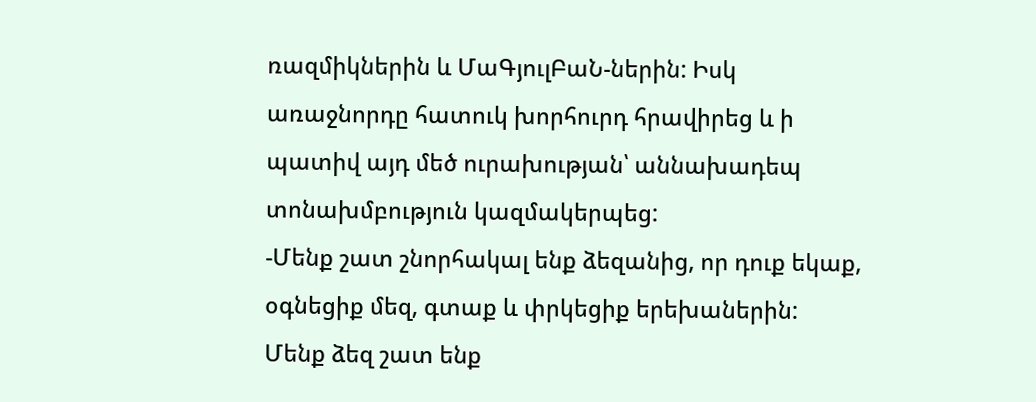ռազմիկներին և ՄաԳյուլԲաՆ-ներին: Իսկ առաջնորդը հատուկ խորհուրդ հրավիրեց և ի պատիվ այդ մեծ ուրախության՝ աննախադեպ տոնախմբություն կազմակերպեց:
-Մենք շատ շնորհակալ ենք ձեզանից, որ դուք եկաք, օգնեցիք մեզ, գտաք և փրկեցիք երեխաներին: Մենք ձեզ շատ ենք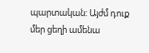պարտական: Այժմ դուք մեր ցեղի ամենա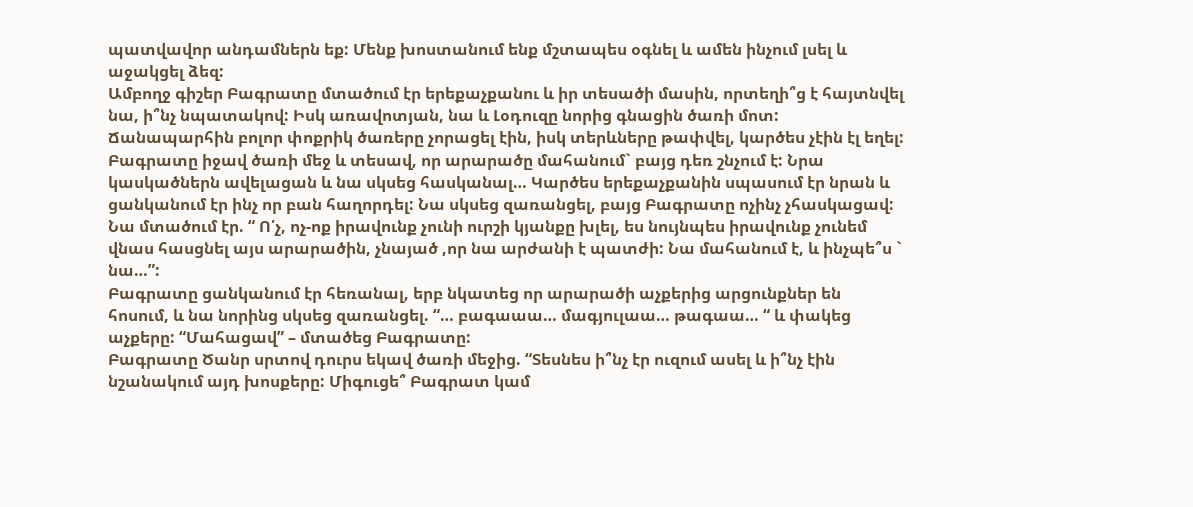պատվավոր անդամներն եք: Մենք խոստանում ենք մշտապես օգնել և ամեն ինչում լսել և աջակցել ձեզ:
Ամբողջ գիշեր Բագրատը մտածում էր երեքաչքանու և իր տեսածի մասին, որտեղի՞ց է հայտնվել նա, ի՞նչ նպատակով: Իսկ առավոտյան, նա և Լօդուզը նորից գնացին ծառի մոտ: Ճանապարհին բոլոր փոքրիկ ծառերը չորացել էին, իսկ տերևները թափվել, կարծես չէին էլ եղել: Բագրատը իջավ ծառի մեջ և տեսավ, որ արարածը մահանում` բայց դեռ շնչում է: Նրա կասկածներն ավելացան և նա սկսեց հասկանալ… Կարծես երեքաչքանին սպասում էր նրան և ցանկանում էր ինչ որ բան հաղորդել: Նա սկսեց զառանցել, բայց Բագրատը ոչինչ չհասկացավ: Նա մտածում էր. “ Ո՛չ, ոչ-ոք իրավունք չունի ուրշի կյանքը խլել, ես նույնպես իրավունք չունեմ վնաս հասցնել այս արարածին, չնայած ,որ նա արժանի է պատժի: Նա մահանում է, և ինչպե՞ս ` նա…”:
Բագրատը ցանկանում էր հեռանալ, երբ նկատեց որ արարածի աչքերից արցունքներ են հոսում, և նա նորինց սկսեց զառանցել. “… բագաաա… մագյուլաա… թագաա… “ և փակեց աչքերը: “Մահացավ” – մտածեց Բագրատը:
Բագրատը Ծանր սրտով դուրս եկավ ծառի մեջից. “Տեսնես ի՞նչ էր ուզում ասել և ի՞նչ էին նշանակում այդ խոսքերը: Միգուցե՞ Բագրատ կամ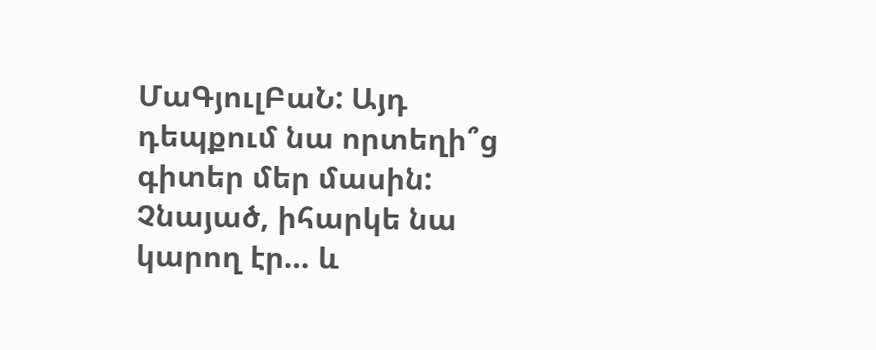ՄաԳյուլԲաՆ: Այդ դեպքում նա որտեղի՞ց գիտեր մեր մասին: Չնայած, իհարկե նա կարող էր… և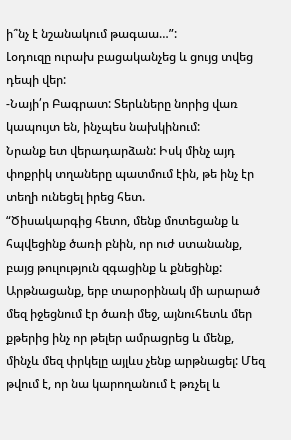ի՞նչ է նշանակում թագաա…”:
Լօդուզը ուրախ բացականչեց և ցույց տվեց դեպի վեր:
-Նայի՛ր Բագրատ: Տերևները նորից վառ կապույտ են, ինչպես նախկինում:
Նրանք ետ վերադարձան: Իսկ մինչ այդ փոքրիկ տղաները պատմում էին, թե ինչ էր տեղի ունեցել իրեց հետ.
“Ծիսակարգից հետո, մենք մոտեցանք և հպվեցինք ծառի բնին, որ ուժ ստանանք, բայց թուլություն զգացինք և քնեցինք: Արթնացանք, երբ տարօրինակ մի արարած մեզ իջեցնում էր ծառի մեջ, այնուհետև մեր քթերից ինչ որ թելեր ամրացրեց և մենք, մինչև մեզ փրկելը այլևս չենք արթնացել: Մեզ թվում է, որ նա կարողանում է թռչել և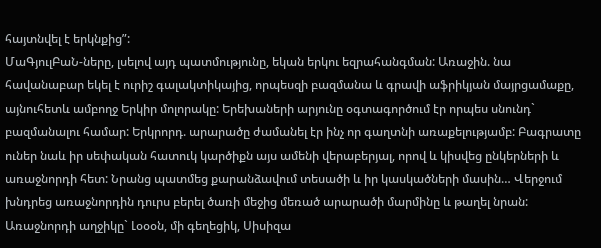հայտնվել է երկնքից”:
ՄաԳյուլԲաՆ-ները, լսելով այդ պատմությունը, եկան երկու եզրահանգման: Առաջին. նա հավանաբար եկել է ուրիշ գալակտիկայից, որպեսզի բազմանա և գրավի աֆրիկյան մայրցամաքը, այնուհետև ամբողջ Երկիր մոլորակը: Երեխաների արյունը օգտագործում էր որպես սնունդ` բազմանալու համար: Երկրորդ. արարածը ժամանել էր ինչ որ գաղտնի առաքելությամբ: Բագրատը ուներ նաև իր սեփական հատուկ կարծիքն այս ամենի վերաբերյալ, որով և կիսվեց ընկերների և առաջնորդի հետ: Նրանց պատմեց քարանձավում տեսածի և իր կասկածների մասին… Վերջում խնդրեց առաջնորդին դուրս բերել ծառի մեջից մեռած արարածի մարմինը և թաղել նրան:
Առաջնորդի աղջիկը` Լօօօն, մի գեղեցիկ, Սիսիզա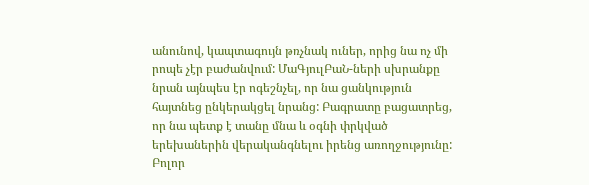անունով, կապտագույն թռչնակ ուներ, որից նա ոչ մի րոպե չէր բաժանվում: ՄաԳյուլԲաՆ-ների սխրանքը նրան այնպես էր ոգեշնչել, որ նա ցանկություն հայտնեց ընկերակցել նրանց: Բագրատը բացատրեց, որ նա պետք է տանը մնա և օգնի փրկված երեխաներին վերականգնելու իրենց առողջությունը:
Բոլոր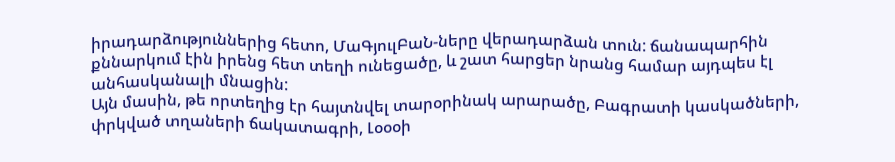իրադարձություններից հետո, ՄաԳյուլԲաՆ-ները վերադարձան տուն: ճանապարհին քննարկում էին իրենց հետ տեղի ունեցածը, և շատ հարցեր նրանց համար այդպես էլ անհասկանալի մնացին:
Այն մասին, թե որտեղից էր հայտնվել տարօրինակ արարածը, Բագրատի կասկածների, փրկված տղաների ճակատագրի, Լօօօի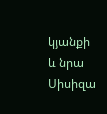կյանքի և նրա Սիսիզա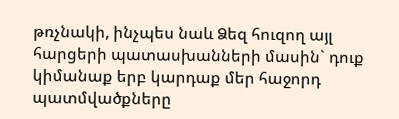թռչնակի, ինչպես նաև Ձեզ հուզող այլ հարցերի պատասխանների մասին` դուք կիմանաք երբ կարդաք մեր հաջորդ պատմվածքները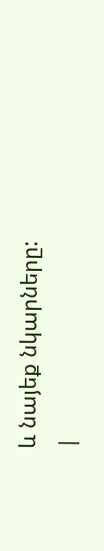և նայեք նկարները:
|